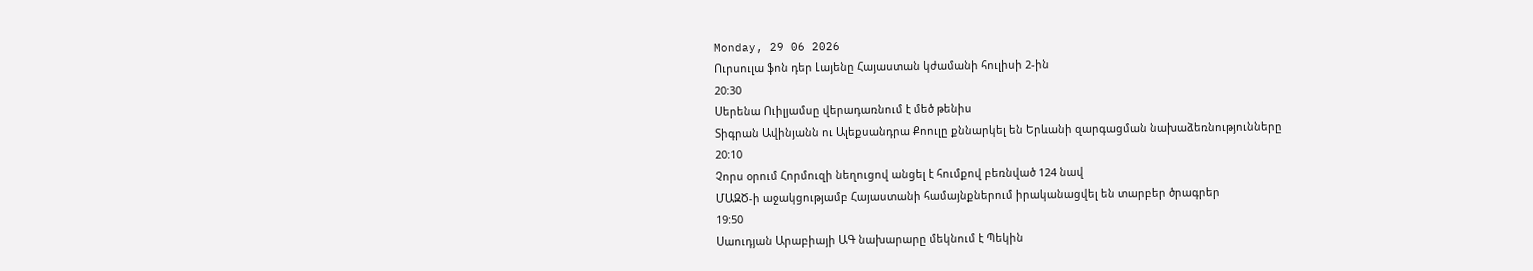Monday, 29 06 2026
Ուրսուլա ֆոն դեր Լայենը Հայաստան կժամանի հուլիսի 2-ին
20:30
Սերենա Ուիլյամսը վերադառնում է մեծ թենիս
Տիգրան Ավինյանն ու Ալեքսանդրա Քոուլը քննարկել են Երևանի զարգացման նախաձեռնությունները
20:10
Չորս օրում Հորմուզի նեղուցով անցել է հումքով բեռնված 124 նավ
ՄԱԶԾ-ի աջակցությամբ Հայաստանի համայնքներում իրականացվել են տարբեր ծրագրեր
19:50
Սաուդյան Արաբիայի ԱԳ նախարարը մեկնում է Պեկին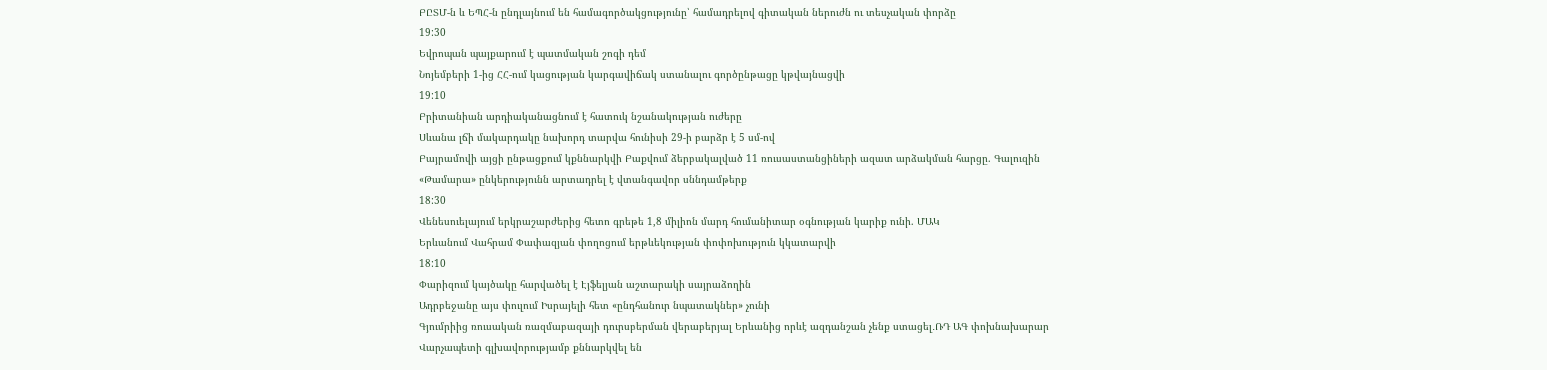ԲԸՏՄ-ն և ԵՊՀ-ն ընդլայնում են համագործակցությունը՝ համադրելով գիտական ներուժն ու տեսչական փորձը
19:30
Եվրոպան պայքարում է պատմական շոգի դեմ
Նոյեմբերի 1-ից ՀՀ-ում կացության կարգավիճակ ստանալու գործընթացը կթվայնացվի
19:10
Բրիտանիան արդիականացնում է հատուկ նշանակության ուժերը
Սևանա լճի մակարդակը նախորդ տարվա հունիսի 29-ի բարձր է 5 սմ-ով
Բայրամովի այցի ընթացքում կքննարկվի Բաքվում ձերբակալված 11 ռուսաստանցիների ազատ արձակման հարցը. Գալուզին
«Թամարա» ընկերությունն արտադրել է վտանգավոր սննդամթերք
18:30
Վենեսուելայում երկրաշարժերից հետո գրեթե 1,8 միլիոն մարդ հումանիտար օգնության կարիք ունի. ՄԱԿ
Երևանում Վահրամ Փափազյան փողոցում երթևեկության փոփոխություն կկատարվի
18:10
Փարիզում կայծակը հարվածել է Էյֆելյան աշտարակի սայրաձողին
Ադրբեջանը այս փուլում Իսրայելի հետ «ընդհանուր նպատակներ» չունի
Գյումրիից ռուսական ռազմաբազայի դուրսբերման վերաբերյալ Երևանից որևէ ազդանշան չենք ստացել․ՌԴ ԱԳ փոխնախարար
Վարչապետի գլխավորությամբ քննարկվել են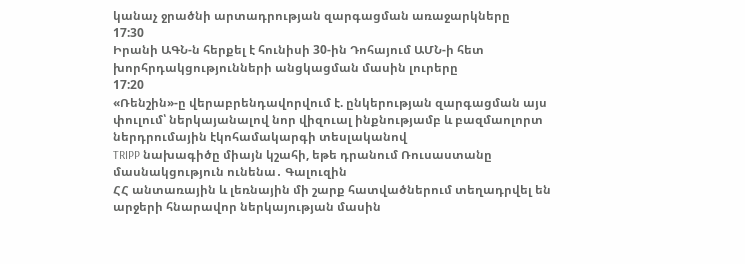կանաչ ջրածնի արտադրության զարգացման առաջարկները
17:30
Իրանի ԱԳՆ-ն հերքել է հունիսի 30-ին Դոհայում ԱՄՆ-ի հետ խորհրդակցությունների անցկացման մասին լուրերը
17:20
«Ռենշին»-ը վերաբրենդավորվում է. ընկերության զարգացման այս փուլում՝ ներկայանալով նոր վիզուալ ինքնությամբ և բազմաոլորտ ներդրումային էկոհամակարգի տեսլականով
TRIPP նախագիծը միայն կշահի, եթե դրանում Ռուսաստանը մասնակցություն ունենա․ Գալուզին
ՀՀ անտառային և լեռնային մի շարք հատվածներում տեղադրվել են արջերի հնարավոր ներկայության մասին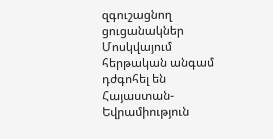զգուշացնող ցուցանակներ
Մոսկվայում հերթական անգամ դժգոհել են Հայաստան-Եվրամիություն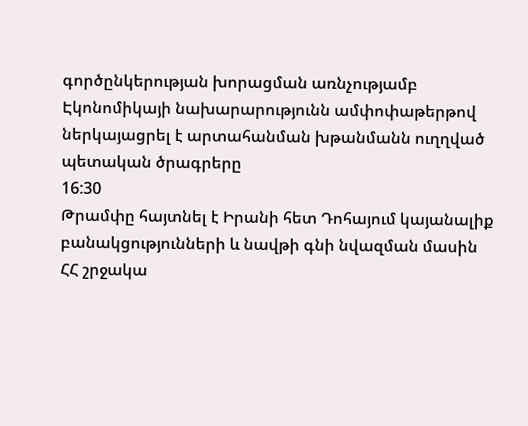գործընկերության խորացման առնչությամբ
Էկոնոմիկայի նախարարությունն ամփոփաթերթով ներկայացրել է արտահանման խթանմանն ուղղված պետական ծրագրերը
16:30
Թրամփը հայտնել է Իրանի հետ Դոհայում կայանալիք բանակցությունների և նավթի գնի նվազման մասին
ՀՀ շրջակա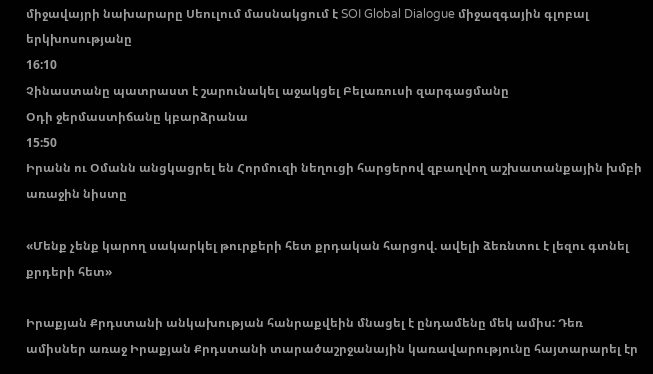միջավայրի նախարարը Սեուլում մասնակցում է SOI Global Dialogue միջազգային գլոբալ երկխոսությանը
16:10
Չինաստանը պատրաստ է շարունակել աջակցել Բելառուսի զարգացմանը
Օդի ջերմաստիճանը կբարձրանա
15:50
Իրանն ու Օմանն անցկացրել են Հորմուզի նեղուցի հարցերով զբաղվող աշխատանքային խմբի առաջին նիստը

«Մենք չենք կարող սակարկել թուրքերի հետ քրդական հարցով. ավելի ձեռնտու է լեզու գտնել քրդերի հետ»

Իրաքյան Քրդստանի անկախության հանրաքվեին մնացել է ընդամենը մեկ ամիս: Դեռ ամիսներ առաջ Իրաքյան Քրդստանի տարածաշրջանային կառավարությունը հայտարարել էր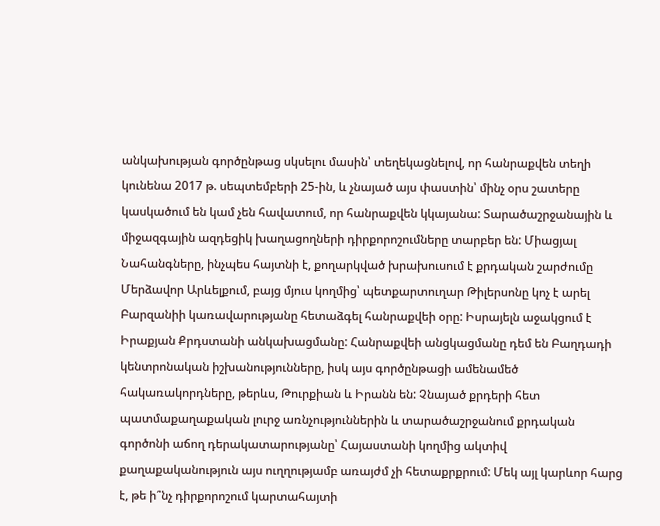անկախության գործընթաց սկսելու մասին՝ տեղեկացնելով, որ հանրաքվեն տեղի կունենա 2017 թ. սեպտեմբերի 25-ին, և չնայած այս փաստին՝ մինչ օրս շատերը կասկածում են կամ չեն հավատում, որ հանրաքվեն կկայանա: Տարածաշրջանային և միջազգային ազդեցիկ խաղացողների դիրքորոշումները տարբեր են: Միացյալ Նահանգները, ինչպես հայտնի է, քողարկված խրախուսում է քրդական շարժումը Մերձավոր Արևելքում, բայց մյուս կողմից՝ պետքարտուղար Թիլերսոնը կոչ է արել Բարզանիի կառավարությանը հետաձգել հանրաքվեի օրը: Իսրայելն աջակցում է Իրաքյան Քրդստանի անկախացմանը: Հանրաքվեի անցկացմանը դեմ են Բաղդադի կենտրոնական իշխանությունները, իսկ այս գործընթացի ամենամեծ հակառակորդները, թերևս, Թուրքիան և Իրանն են: Չնայած քրդերի հետ պատմաքաղաքական լուրջ առնչություններին և տարածաշրջանում քրդական գործոնի աճող դերակատարությանը՝ Հայաստանի կողմից ակտիվ քաղաքականություն այս ուղղությամբ առայժմ չի հետաքրքրում: Մեկ այլ կարևոր հարց է, թե ի՞նչ դիրքորոշում կարտահայտի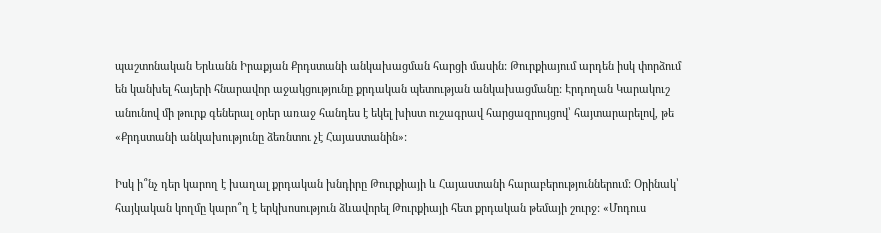պաշտոնական Երևանն Իրաքյան Քրդստանի անկախացման հարցի մասին: Թուրքիայում արդեն իսկ փորձում են կանխել հայերի հնարավոր աջակցությունը քրդական պետության անկախացմանը: Էրդողան Կարակուշ անունով մի թուրք գեներալ օրեր առաջ հանդես է եկել խիստ ուշագրավ հարցազրույցով՝ հայտարարելով, թե «Քրդստանի անկախությունը ձեռնտու չէ Հայաստանին»:

Իսկ ի՞նչ դեր կարող է խաղալ քրդական խնդիրը Թուրքիայի և Հայաստանի հարաբերություններում: Օրինակ՝ հայկական կողմը կարո՞ղ է երկխոսություն ձևավորել Թուրքիայի հետ քրդական թեմայի շուրջ: «Մոդուս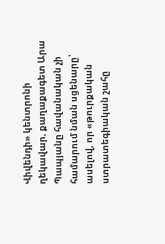Վիվենդի» կենտրոնի ղեկավար, քաղաքագետ Արա Պապյանը հավանական չի համարում նման սցենարը՝ ասելով, որ «թուրքական ստրատեգիական շահը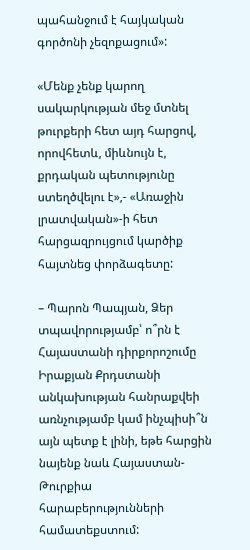պահանջում է հայկական գործոնի չեզոքացում»:

«Մենք չենք կարող սակարկության մեջ մտնել թուրքերի հետ այդ հարցով, որովհետև, միևնույն է, քրդական պետությունը ստեղծվելու է»,- «Առաջին լրատվական»-ի հետ հարցազրույցում կարծիք հայտնեց փորձագետը:

– Պարոն Պապյան, Ձեր տպավորությամբ՝ ո՞րն է Հայաստանի դիրքորոշումը Իրաքյան Քրդստանի անկախության հանրաքվեի առնչությամբ կամ ինչպիսի՞ն այն պետք է լինի, եթե հարցին նայենք նաև Հայաստան-Թուրքիա հարաբերությունների համատեքստում: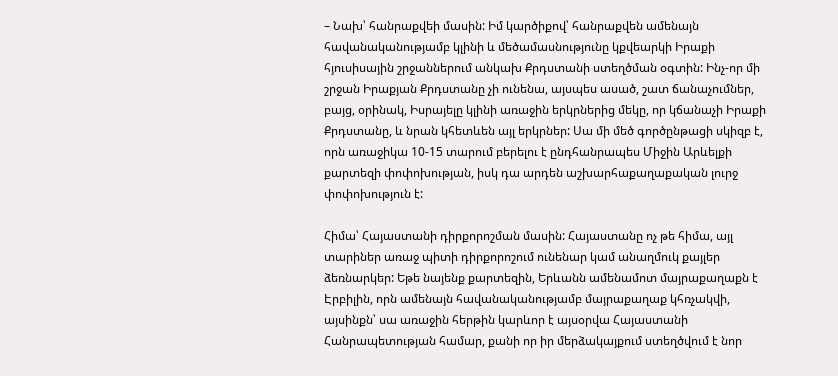– Նախ՝ հանրաքվեի մասին: Իմ կարծիքով՝ հանրաքվեն ամենայն հավանականությամբ կլինի և մեծամասնությունը կքվեարկի Իրաքի հյուսիսային շրջաններում անկախ Քրդստանի ստեղծման օգտին: Ինչ-որ մի շրջան Իրաքյան Քրդստանը չի ունենա, այսպես ասած, շատ ճանաչումներ, բայց, օրինակ, Իսրայելը կլինի առաջին երկրներից մեկը, որ կճանաչի Իրաքի Քրդստանը, և նրան կհետևեն այլ երկրներ: Սա մի մեծ գործընթացի սկիզբ է, որն առաջիկա 10-15 տարում բերելու է ընդհանրապես Միջին Արևելքի քարտեզի փոփոխության, իսկ դա արդեն աշխարհաքաղաքական լուրջ փոփոխություն է:

Հիմա՝ Հայաստանի դիրքորոշման մասին: Հայաստանը ոչ թե հիմա, այլ տարիներ առաջ պիտի դիրքորոշում ունենար կամ անաղմուկ քայլեր ձեռնարկեր: Եթե նայենք քարտեզին, Երևանն ամենամոտ մայրաքաղաքն է Էրբիլին, որն ամենայն հավանականությամբ մայրաքաղաք կհռչակվի, այսինքն՝ սա առաջին հերթին կարևոր է այսօրվա Հայաստանի Հանրապետության համար, քանի որ իր մերձակայքում ստեղծվում է նոր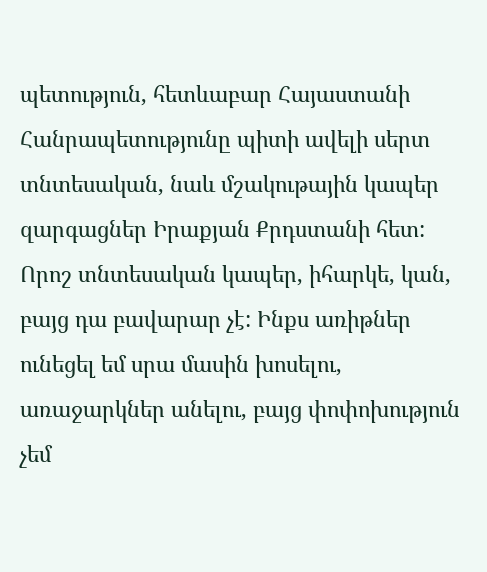պետություն, հետևաբար Հայաստանի Հանրապետությունը պիտի ավելի սերտ տնտեսական, նաև մշակութային կապեր զարգացներ Իրաքյան Քրդստանի հետ: Որոշ տնտեսական կապեր, իհարկե, կան, բայց դա բավարար չէ: Ինքս առիթներ ունեցել եմ սրա մասին խոսելու, առաջարկներ անելու, բայց փոփոխություն չեմ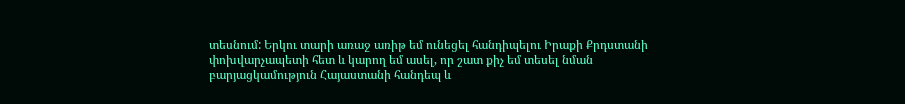տեսնում: Երկու տարի առաջ առիթ եմ ունեցել հանդիպելու Իրաքի Քրդստանի փոխվարչապետի հետ և կարող եմ ասել, որ շատ քիչ եմ տեսել նման բարյացկամություն Հայաստանի հանդեպ և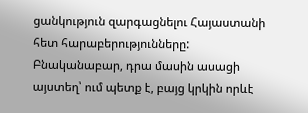ցանկություն զարգացնելու Հայաստանի հետ հարաբերությունները: Բնականաբար, դրա մասին ասացի այստեղ՝ ում պետք է, բայց կրկին որևէ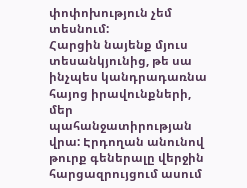փոփոխություն չեմ տեսնում:
Հարցին նայենք մյուս տեսանկյունից, թե սա ինչպես կանդրադառնա հայոց իրավունքների, մեր պահանջատիրության վրա: Էրդողան անունով թուրք գեներալը վերջին հարցազրույցում ասում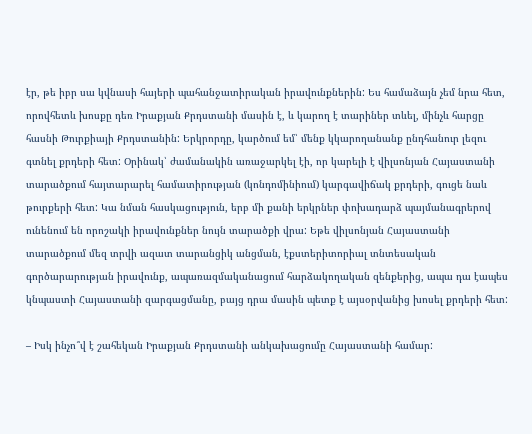էր, թե իբր սա կվնասի հայերի պահանջատիրական իրավունքներին: Ես համաձայն չեմ նրա հետ, որովհետև խոսքը դեռ Իրաքյան Քրդստանի մասին է, և կարող է տարիներ տևել, մինչև հարցը հասնի Թուրքիայի Քրդստանին: Երկրորդը, կարծում եմ՝ մենք կկարողանանք ընդհանուր լեզու գտնել քրդերի հետ: Օրինակ՝ ժամանակին առաջարկել էի, որ կարելի է վիլսոնյան Հայաստանի տարածքում հայտարարել համատիրության (կոնդոմինիում) կարգավիճակ քրդերի, գուցե նաև թուրքերի հետ: Կա նման հասկացություն, երբ մի քանի երկրներ փոխադարձ պայմանագրերով ունենում են որոշակի իրավունքներ նույն տարածքի վրա: Եթե վիլսոնյան Հայաստանի տարածքում մեզ տրվի ազատ տարանցիկ անցման, էքստերիտորիալ տնտեսական գործարարության իրավունք, ապառազմականացում հարձակողական զենքերից, ապա դա էապես կնպաստի Հայաստանի զարգացմանը, բայց դրա մասին պետք է այսօրվանից խոսել քրդերի հետ:

– Իսկ ինչո՞վ է շահեկան Իրաքյան Քրդստանի անկախացումը Հայաստանի համար: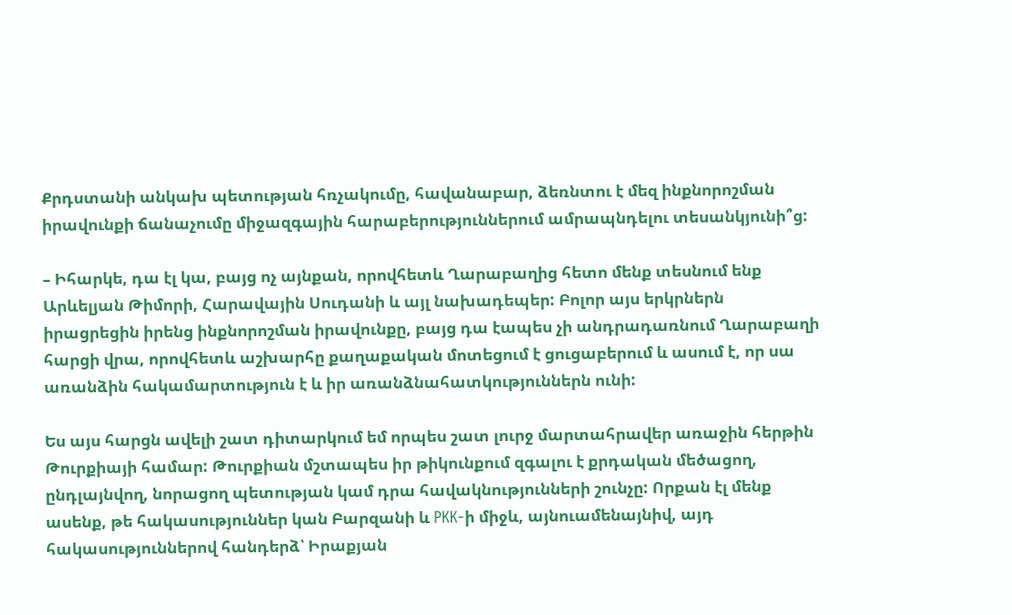Քրդստանի անկախ պետության հռչակումը, հավանաբար, ձեռնտու է մեզ ինքնորոշման իրավունքի ճանաչումը միջազգային հարաբերություններում ամրապնդելու տեսանկյունի՞ց:

– Իհարկե, դա էլ կա, բայց ոչ այնքան, որովհետև Ղարաբաղից հետո մենք տեսնում ենք Արևելյան Թիմորի, Հարավային Սուդանի և այլ նախադեպեր: Բոլոր այս երկրներն իրացրեցին իրենց ինքնորոշման իրավունքը, բայց դա էապես չի անդրադառնում Ղարաբաղի հարցի վրա, որովհետև աշխարհը քաղաքական մոտեցում է ցուցաբերում և ասում է, որ սա առանձին հակամարտություն է և իր առանձնահատկություններն ունի:

Ես այս հարցն ավելի շատ դիտարկում եմ որպես շատ լուրջ մարտահրավեր առաջին հերթին Թուրքիայի համար: Թուրքիան մշտապես իր թիկունքում զգալու է քրդական մեծացող, ընդլայնվող, նորացող պետության կամ դրա հավակնությունների շունչը: Որքան էլ մենք ասենք, թե հակասություններ կան Բարզանի և PKK-ի միջև, այնուամենայնիվ, այդ հակասություններով հանդերձ՝ Իրաքյան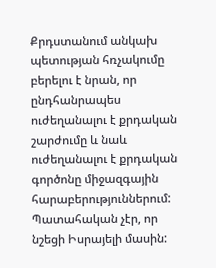Քրդստանում անկախ պետության հռչակումը բերելու է նրան, որ ընդհանրապես ուժեղանալու է քրդական շարժումը և նաև ուժեղանալու է քրդական գործոնը միջազգային հարաբերություններում: Պատահական չէր, որ նշեցի Իսրայելի մասին: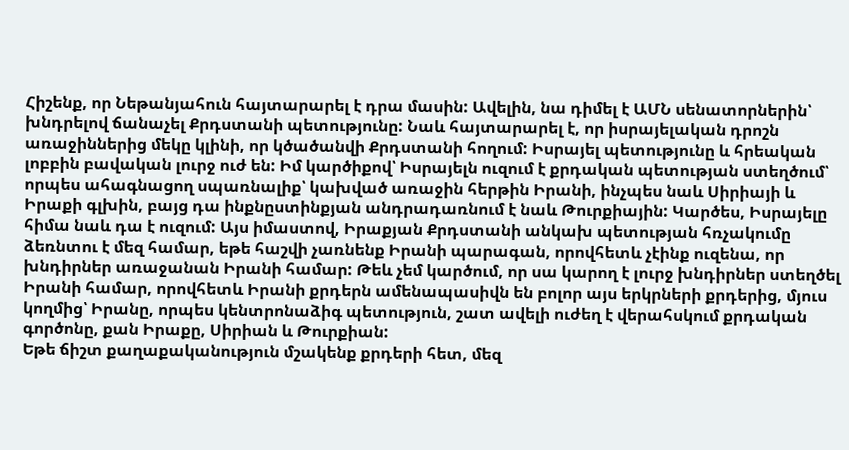Հիշենք, որ Նեթանյահուն հայտարարել է դրա մասին: Ավելին, նա դիմել է ԱՄՆ սենատորներին՝ խնդրելով ճանաչել Քրդստանի պետությունը: Նաև հայտարարել է, որ իսրայելական դրոշն առաջիններից մեկը կլինի, որ կծածանվի Քրդստանի հողում: Իսրայել պետությունը և հրեական լոբբին բավական լուրջ ուժ են: Իմ կարծիքով՝ Իսրայելն ուզում է քրդական պետության ստեղծում՝ որպես ահագնացող սպառնալիք՝ կախված առաջին հերթին Իրանի, ինչպես նաև Սիրիայի և Իրաքի գլխին, բայց դա ինքնըստինքյան անդրադառնում է նաև Թուրքիային: Կարծես, Իսրայելը հիմա նաև դա է ուզում: Այս իմաստով, Իրաքյան Քրդստանի անկախ պետության հռչակումը ձեռնտու է մեզ համար, եթե հաշվի չառնենք Իրանի պարագան, որովհետև չէինք ուզենա, որ խնդիրներ առաջանան Իրանի համար: Թեև չեմ կարծում, որ սա կարող է լուրջ խնդիրներ ստեղծել Իրանի համար, որովհետև Իրանի քրդերն ամենապասիվն են բոլոր այս երկրների քրդերից, մյուս կողմից՝ Իրանը, որպես կենտրոնաձիգ պետություն, շատ ավելի ուժեղ է վերահսկում քրդական գործոնը, քան Իրաքը, Սիրիան և Թուրքիան:
Եթե ճիշտ քաղաքականություն մշակենք քրդերի հետ, մեզ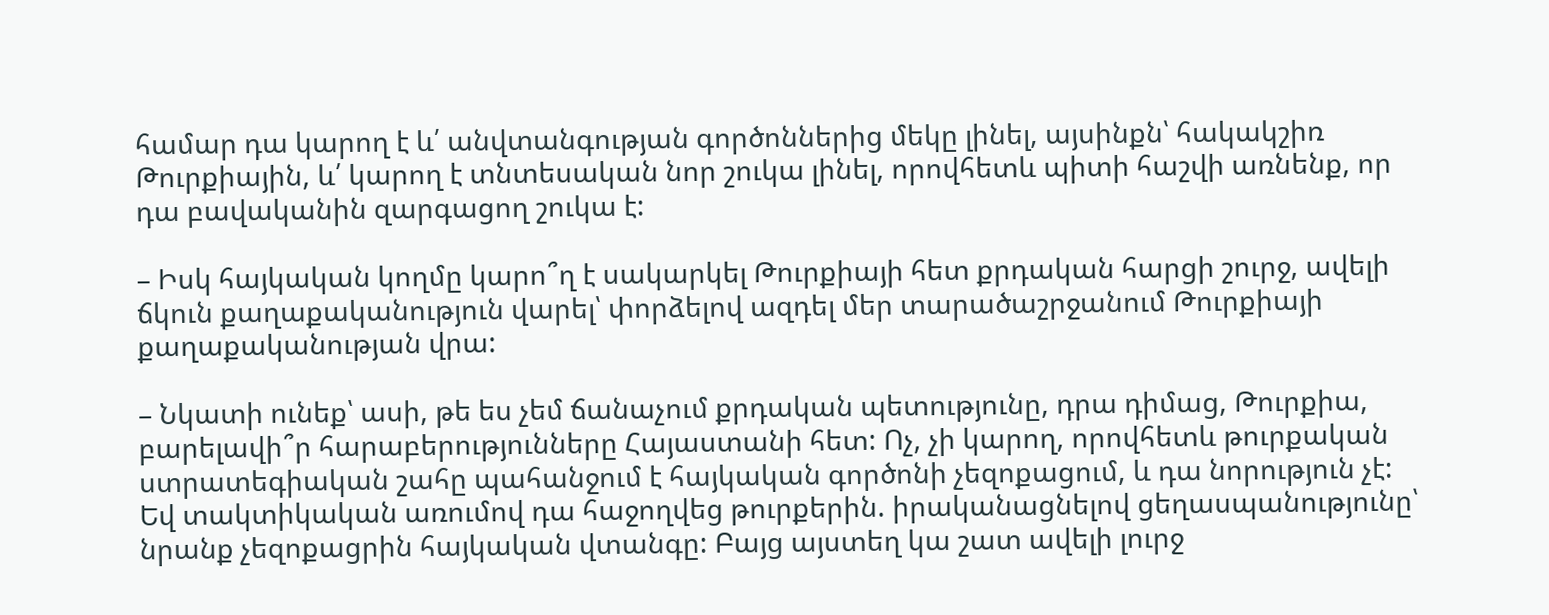համար դա կարող է և՛ անվտանգության գործոններից մեկը լինել, այսինքն՝ հակակշիռ Թուրքիային, և՛ կարող է տնտեսական նոր շուկա լինել, որովհետև պիտի հաշվի առնենք, որ դա բավականին զարգացող շուկա է:

– Իսկ հայկական կողմը կարո՞ղ է սակարկել Թուրքիայի հետ քրդական հարցի շուրջ, ավելի ճկուն քաղաքականություն վարել՝ փորձելով ազդել մեր տարածաշրջանում Թուրքիայի քաղաքականության վրա:

– Նկատի ունեք՝ ասի, թե ես չեմ ճանաչում քրդական պետությունը, դրա դիմաց, Թուրքիա, բարելավի՞ր հարաբերությունները Հայաստանի հետ: Ոչ, չի կարող, որովհետև թուրքական ստրատեգիական շահը պահանջում է հայկական գործոնի չեզոքացում, և դա նորություն չէ: Եվ տակտիկական առումով դա հաջողվեց թուրքերին. իրականացնելով ցեղասպանությունը՝ նրանք չեզոքացրին հայկական վտանգը: Բայց այստեղ կա շատ ավելի լուրջ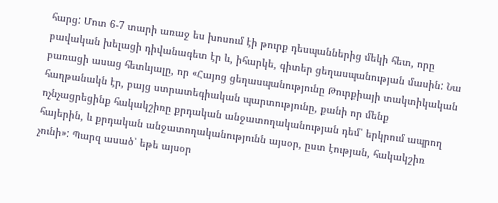հարց: Մոտ 6-7 տարի առաջ ես խոսում էի թուրք դեսպաններից մեկի հետ, որը բավական խելացի դիվանագետ էր և, իհարկե, գիտեր ցեղասպանության մասին: Նա բառացի ասաց հետևյալը, որ «Հայոց ցեղասպանությունը Թուրքիայի տակտիկական հաղթանակն էր, բայց ստրատեգիական պարտությունը, քանի որ մենք ոչնչացրեցինք հակակշիռը քրդական անջատողականության դեմ՝ երկրում ապրող հայերին, և քրդական անջատողականությունն այսօր, ըստ էության, հակակշիռ չունի»: Պարզ ասած՝ եթե այսօր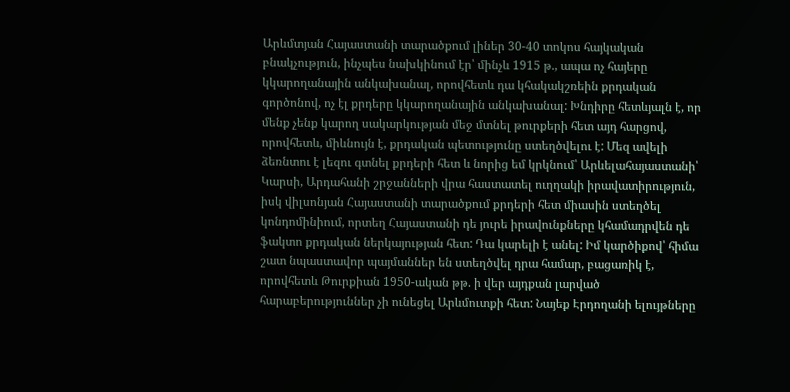Արևմտյան Հայաստանի տարածքում լիներ 30-40 տոկոս հայկական բնակչություն, ինչպես նախկինում էր՝ մինչև 1915 թ., ապա ոչ հայերը կկարողանային անկախանալ, որովհետև դա կհակակշռեին քրդական գործոնով, ոչ էլ քրդերը կկարողանային անկախանալ: Խնդիրը հետևյալն է, որ մենք չենք կարող սակարկության մեջ մտնել թուրքերի հետ այդ հարցով, որովհետև, միևնույն է, քրդական պետությունը ստեղծվելու է: Մեզ ավելի ձեռնտու է լեզու գտնել քրդերի հետ և նորից եմ կրկնում՝ Արևելահայաստանի՝ Կարսի, Արդահանի շրջանների վրա հաստատել ուղղակի իրավատիրություն, իսկ վիլսոնյան Հայաստանի տարածքում քրդերի հետ միասին ստեղծել կոնդոմինիում, որտեղ Հայաստանի դե յուրե իրավունքները կհամադրվեն դե ֆակտո քրդական ներկայության հետ: Դա կարելի է անել: Իմ կարծիքով՝ հիմա շատ նպաստավոր պայմաններ են ստեղծվել դրա համար, բացառիկ է, որովհետև Թուրքիան 1950-ական թթ. ի վեր այդքան լարված հարաբերություններ չի ունեցել Արևմուտքի հետ: Նայեք Էրդողանի ելույթները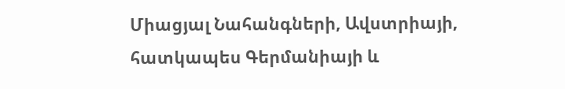Միացյալ Նահանգների, Ավստրիայի, հատկապես Գերմանիայի և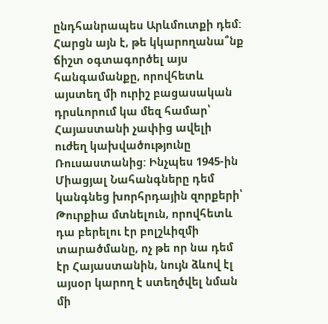ընդհանրապես Արևմուտքի դեմ: Հարցն այն է, թե կկարողանա՞նք ճիշտ օգտագործել այս հանգամանքը, որովհետև այստեղ մի ուրիշ բացասական դրսևորում կա մեզ համար՝ Հայաստանի չափից ավելի ուժեղ կախվածությունը Ռուսաստանից: Ինչպես 1945-ին Միացյալ Նահանգները դեմ կանգնեց խորհրդային զորքերի՝ Թուրքիա մտնելուն, որովհետև դա բերելու էր բոլշևիզմի տարածմանը, ոչ թե որ նա դեմ էր Հայաստանին, նույն ձևով էլ այսօր կարող է ստեղծվել նման մի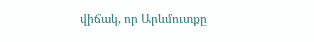վիճակ, որ Արևմուտքը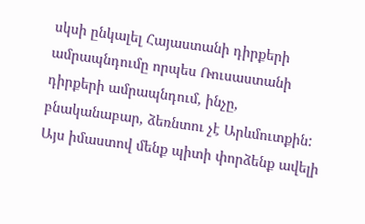սկսի ընկալել Հայաստանի դիրքերի ամրապնդումը որպես Ռուսաստանի դիրքերի ամրապնդում, ինչը, բնականաբար, ձեռնտու չէ Արևմուտքին: Այս իմաստով մենք պիտի փորձենք ավելի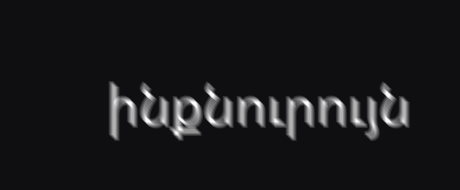ինքնուրույն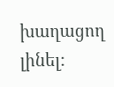խաղացող լինել: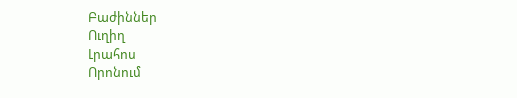Բաժիններ
Ուղիղ
Լրահոս
Որոնում